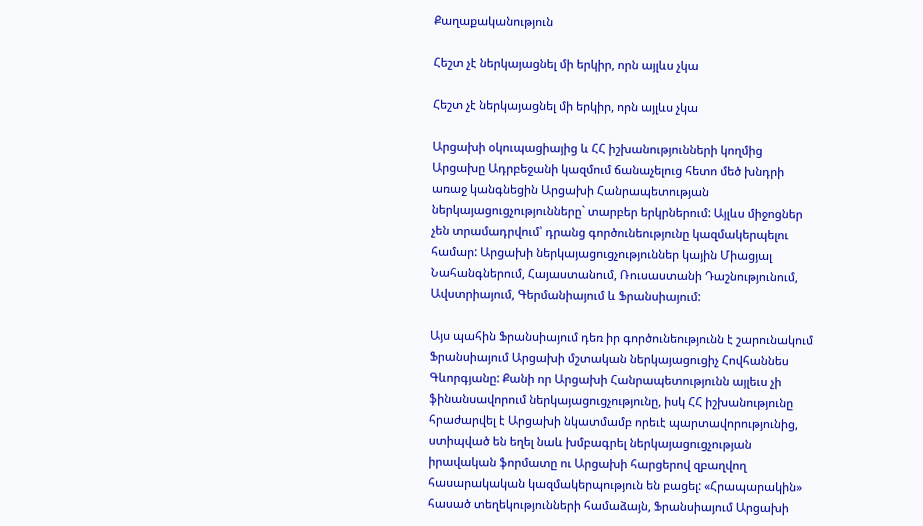Քաղաքականություն

Հեշտ չէ ներկայացնել մի երկիր, որն այլևս չկա

Հեշտ չէ ներկայացնել մի երկիր, որն այլևս չկա

Արցախի օկուպացիայից և ՀՀ իշխանությունների կողմից Արցախը Ադրբեջանի կազմում ճանաչելուց հետո մեծ խնդրի առաջ կանգնեցին Արցախի Հանրապետության ներկայացուցչությունները` տարբեր երկրներում: Այլևս միջոցներ չեն տրամադրվում՝ դրանց գործունեությունը կազմակերպելու համար: Արցախի ներկայացուցչություններ կային Միացյալ Նահանգներում, Հայաստանում, Ռուսաստանի Դաշնությունում, Ավստրիայում, Գերմանիայում և Ֆրանսիայում:

Այս պահին Ֆրանսիայում դեռ իր գործունեությունն է շարունակում Ֆրանսիայում Արցախի մշտական ներկայացուցիչ Հովհաննես Գևորգյանը: Քանի որ Արցախի Հանրապետությունն այլեւս չի ֆինանսավորում ներկայացուցչությունը, իսկ ՀՀ իշխանությունը հրաժարվել է Արցախի նկատմամբ որեւէ պարտավորությունից, ստիպված են եղել նաև խմբագրել ներկայացուցչության իրավական ֆորմատը ու Արցախի հարցերով զբաղվող հասարակական կազմակերպություն են բացել: «Հրապարակին» հասած տեղեկությունների համաձայն, Ֆրանսիայում Արցախի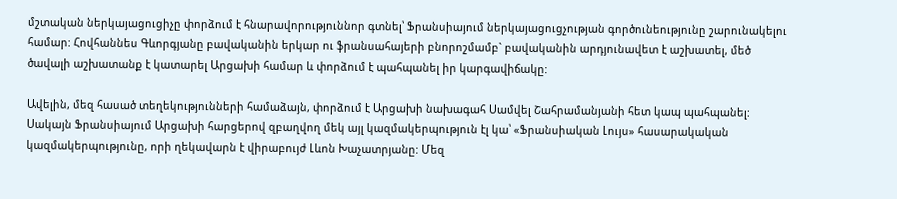մշտական ներկայացուցիչը փորձում է հնարավորություննոր գտնել՝ Ֆրանսիայում ներկայացուցչության գործունեությունը շարունակելու համար: Հովհաննես Գևորգյանը բավականին երկար ու ֆրանսահայերի բնորոշմամբ` բավականին արդյունավետ է աշխատել, մեծ ծավալի աշխատանք է կատարել Արցախի համար և փորձում է պահպանել իր կարգավիճակը:

Ավելին, մեզ հասած տեղեկությունների համաձայն, փորձում է Արցախի նախագահ Սամվել Շահրամանյանի հետ կապ պահպանել: Սակայն Ֆրանսիայում Արցախի հարցերով զբաղվող մեկ այլ կազմակերպություն էլ կա՝ «Ֆրանսիական Լույս» հասարակական կազմակերպությունը, որի ղեկավարն է վիրաբույժ Լևոն Խաչատրյանը: Մեզ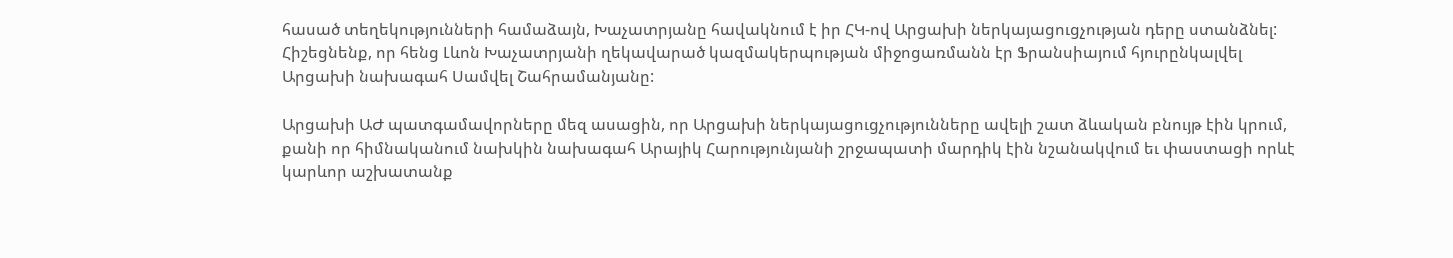հասած տեղեկությունների համաձայն, Խաչատրյանը հավակնում է իր ՀԿ-ով Արցախի ներկայացուցչության դերը ստանձնել: Հիշեցնենք, որ հենց Լևոն Խաչատրյանի ղեկավարած կազմակերպության միջոցառմանն էր Ֆրանսիայում հյուրընկալվել Արցախի նախագահ Սամվել Շահրամանյանը:

Արցախի ԱԺ պատգամավորները մեզ ասացին, որ Արցախի ներկայացուցչությունները ավելի շատ ձևական բնույթ էին կրում, քանի որ հիմնականում նախկին նախագահ Արայիկ Հարությունյանի շրջապատի մարդիկ էին նշանակվում եւ փաստացի որևէ կարևոր աշխատանք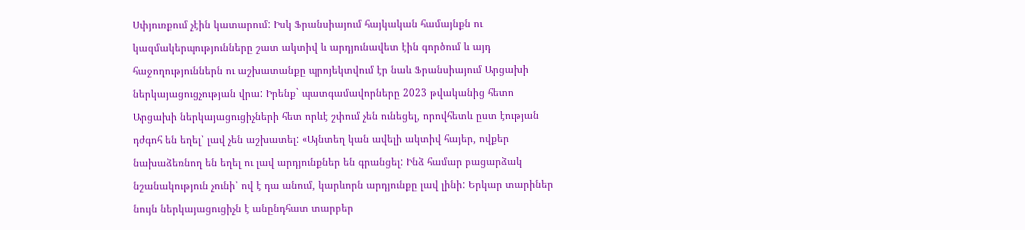Սփյուռքում չէին կատարում: Իսկ Ֆրանսիայում հայկական համայնքն ու կազմակերպությունները շատ ակտիվ և արդյունավետ էին գործում և այդ հաջողություններն ու աշխատանքը պրոյեկտվում էր նաև Ֆրանսիայում Արցախի ներկայացուցչության վրա: Իրենք` պատգամավորները 2023 թվականից հետո Արցախի ներկայացուցիչների հետ որևէ շփում չեն ունեցել, որովհետև ըստ էության դժգոհ են եղել՝ լավ չեն աշխատել: «Այնտեղ կան ավելի ակտիվ հայեր, ովքեր նախաձեռնող են եղել ու լավ արդյունքներ են գրանցել: Ինձ համար բացարձակ նշանակություն չունի՝ ով է դա անում, կարևորն արդյունքը լավ լինի: Երկար տարիներ նույն ներկայացուցիչն է անընդհատ տարբեր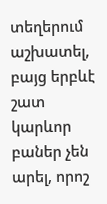տեղերում աշխատել, բայց երբևէ շատ կարևոր բաներ չեն արել, որոշ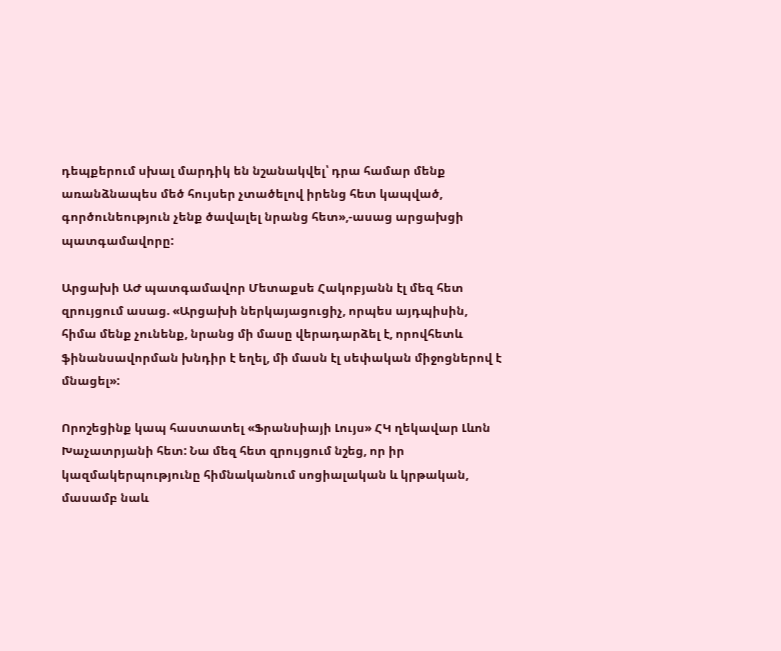դեպքերում սխալ մարդիկ են նշանակվել՝ դրա համար մենք առանձնապես մեծ հույսեր չտածելով իրենց հետ կապված, գործունեություն չենք ծավալել նրանց հետ»,-ասաց արցախցի պատգամավորը:

Արցախի ԱԺ պատգամավոր Մետաքսե Հակոբյանն էլ մեզ հետ զրույցում ասաց. «Արցախի ներկայացուցիչ, որպես այդպիսին, հիմա մենք չունենք, նրանց մի մասը վերադարձել է, որովհետև ֆինանսավորման խնդիր է եղել, մի մասն էլ սեփական միջոցներով է մնացել»:

Որոշեցինք կապ հաստատել «Ֆրանսիայի Լույս» ՀԿ ղեկավար Լևոն Խաչատրյանի հետ: Նա մեզ հետ զրույցում նշեց, որ իր կազմակերպությունը հիմնականում սոցիալական և կրթական, մասամբ նաև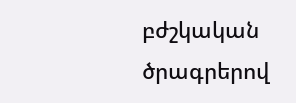բժշկական ծրագրերով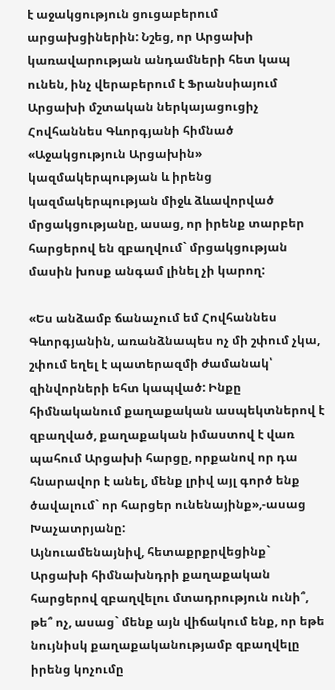է աջակցություն ցուցաբերում արցախցիներին: Նշեց, որ Արցախի կառավարության անդամների հետ կապ ունեն, ինչ վերաբերում է Ֆրանսիայում Արցախի մշտական ներկայացուցիչ Հովհաննես Գևորգյանի հիմնած «Աջակցություն Արցախին» կազմակերպության և իրենց կազմակերպության միջև ձևավորված մրցակցությանը, ասաց, որ իրենք տարբեր հարցերով են զբաղվում` մրցակցության մասին խոսք անգամ լինել չի կարող:

«Ես անձամբ ճանաչում եմ Հովհաննես Գևորգյանին, առանձնապես ոչ մի շփում չկա, շփում եղել է պատերազմի ժամանակ՝ զինվորների եհտ կապված: Ինքը հիմնականում քաղաքական ասպեկտներով է զբաղված, քաղաքական իմաստով է վառ պահում Արցախի հարցը, որքանով որ դա հնարավոր է անել, մենք լրիվ այլ գործ ենք ծավալում` որ հարցեր ունենայինք»,-ասաց Խաչատրյանը:
Այնուամենայնիվ, հետաքրքրվեցինք` Արցախի հիմնախնդրի քաղաքական հարցերով զբաղվելու մտադրություն ունի՞, թե՞ ոչ, ասաց` մենք այն վիճակում ենք, որ եթե նույնիսկ քաղաքականությամբ զբաղվելը իրենց կոչումը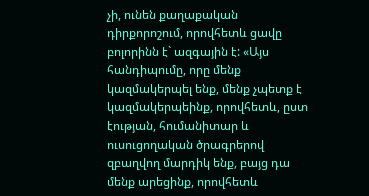չի, ունեն քաղաքական դիրքորոշում, որովհետև ցավը բոլորինն է` ազգային է: «Այս հանդիպումը, որը մենք կազմակերպել ենք, մենք չպետք է կազմակերպեինք, որովհետև, ըստ էության, հումանիտար և ուսուցողական ծրագրերով զբաղվող մարդիկ ենք, բայց դա մենք արեցինք, որովհետև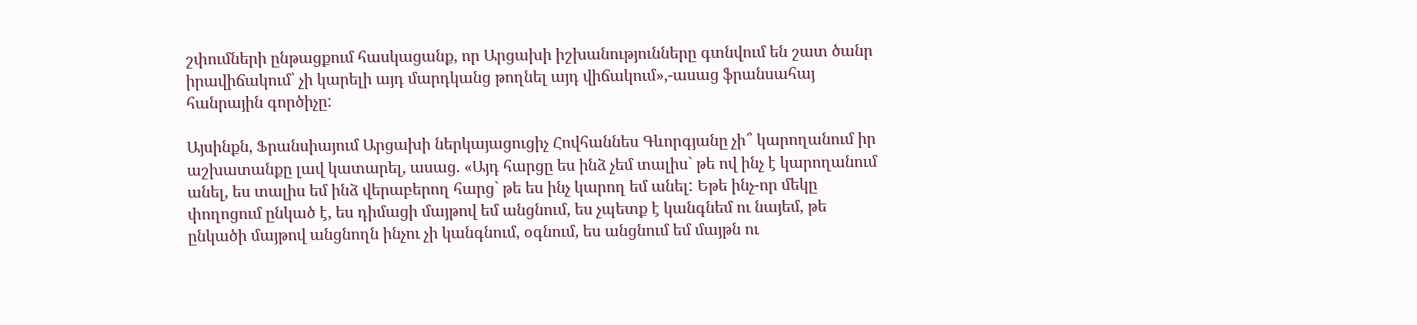շփումների ընթացքում հասկացանք, որ Արցախի իշխանությունները գտնվում են շատ ծանր իրավիճակում՝ չի կարելի այդ մարդկանց թողնել այդ վիճակում»,-ասաց ֆրանսահայ հանրային գործիչը:

Այսինքն, Ֆրանսիայում Արցախի ներկայացուցիչ Հովհաննես Գևորգյանը չի՞ կարողանում իր աշխատանքը լավ կատարել, ասաց. «Այդ հարցը ես ինձ չեմ տալիս` թե ով ինչ է կարողանում անել, ես տալիս եմ ինձ վերաբերող հարց` թե ես ինչ կարող եմ անել: Եթե ինչ-որ մեկը փողոցում ընկած է, ես դիմացի մայթով եմ անցնում, ես չպետք է կանգնեմ ու նայեմ, թե ընկածի մայթով անցնողն ինչու չի կանգնում, օգնում, ես անցնում եմ մայթն ու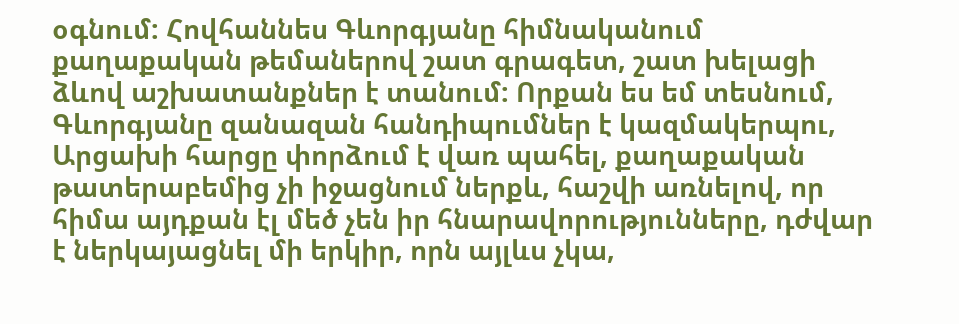օգնում: Հովհաննես Գևորգյանը հիմնականում քաղաքական թեմաներով շատ գրագետ, շատ խելացի ձևով աշխատանքներ է տանում: Որքան ես եմ տեսնում, Գևորգյանը զանազան հանդիպումներ է կազմակերպու, Արցախի հարցը փորձում է վառ պահել, քաղաքական թատերաբեմից չի իջացնում ներքև, հաշվի առնելով, որ հիմա այդքան էլ մեծ չեն իր հնարավորությունները, դժվար է ներկայացնել մի երկիր, որն այլևս չկա,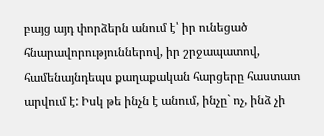բայց այդ փորձերն անում է՝ իր ունեցած հնարավորություններով, իր շրջապատով, համենայնդեպս քաղաքական հարցերը հաստատ արվում է: Իսկ թե ինչն է անում, ինչը` ոչ, ինձ չի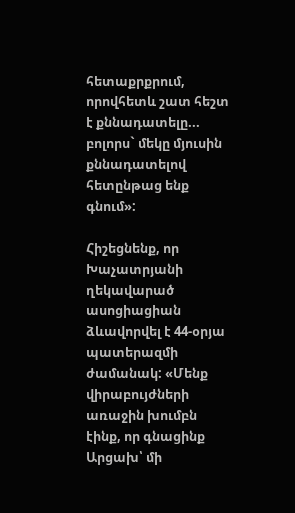հետաքրքրում, որովհետև շատ հեշտ է քննադատելը... բոլորս` մեկը մյուսին քննադատելով հետընթաց ենք գնում»:

Հիշեցնենք, որ Խաչատրյանի ղեկավարած ասոցիացիան ձևավորվել է 44-օրյա պատերազմի ժամանակ: «Մենք վիրաբույժների առաջին խումբն էինք, որ գնացինք Արցախ՝ մի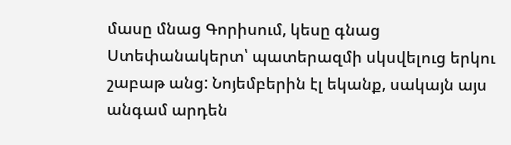մասը մնաց Գորիսում, կեսը գնաց Ստեփանակերտ՝ պատերազմի սկսվելուց երկու շաբաթ անց: Նոյեմբերին էլ եկանք, սակայն այս անգամ արդեն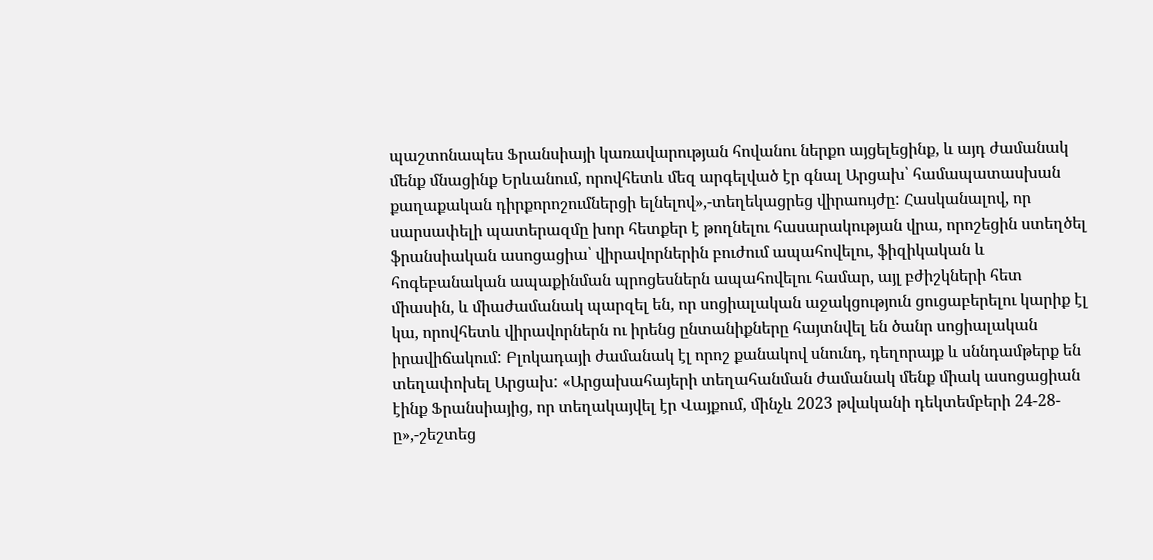պաշտոնապես Ֆրանսիայի կառավարության հովանու ներքո այցելեցինք, և այդ ժամանակ մենք մնացինք Երևանում, որովհետև մեզ արգելված էր գնալ Արցախ՝ համապատասխան քաղաքական դիրքորոշումներցի ելնելով»,-տեղեկացրեց վիրաույժը: Հասկանալով, որ սարսափելի պատերազմը խոր հետքեր է թողնելու հասարակության վրա, որոշեցին ստեղծել ֆրանսիական ասոցացիա՝ վիրավորներին բուժում ապահովելու, ֆիզիկական և հոգեբանական ապաքինման պրոցեսներն ապահովելու համար, այլ բժիշկների հետ միասին, և միաժամանակ պարզել են, որ սոցիալական աջակցություն ցուցաբերելու կարիք էլ կա, որովհետև վիրավորներն ու իրենց ընտանիքները հայտնվել են ծանր սոցիալական իրավիճակում: Բլոկադայի ժամանակ էլ որոշ քանակով սնունդ, դեղորայք և սննդամթերք են տեղափոխել Արցախ: «Արցախահայերի տեղահանման ժամանակ մենք միակ ասոցացիան էինք Ֆրանսիայից, որ տեղակայվել էր Վայքում, մինչև 2023 թվականի դեկտեմբերի 24-28-ը»,-շեշտեց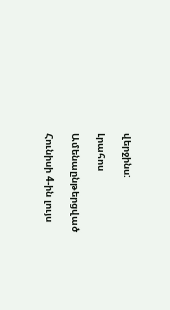վերջինս:

Լրահոս

Ամենաընթերցված

Հունիսի 4-ին լույս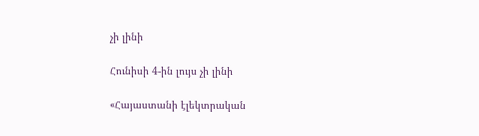չի լինի

Հունիսի 4-ին լույս չի լինի

«Հայաստանի էլեկտրական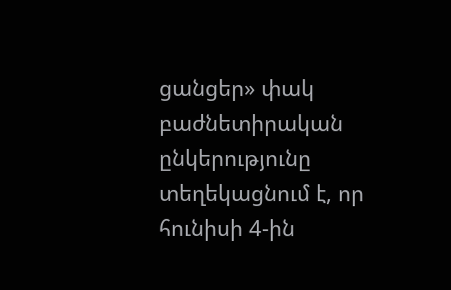ցանցեր» փակ բաժնետիրական ընկերությունը տեղեկացնում է, որ հունիսի 4-ին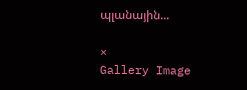պլանային...

×
Gallery Image